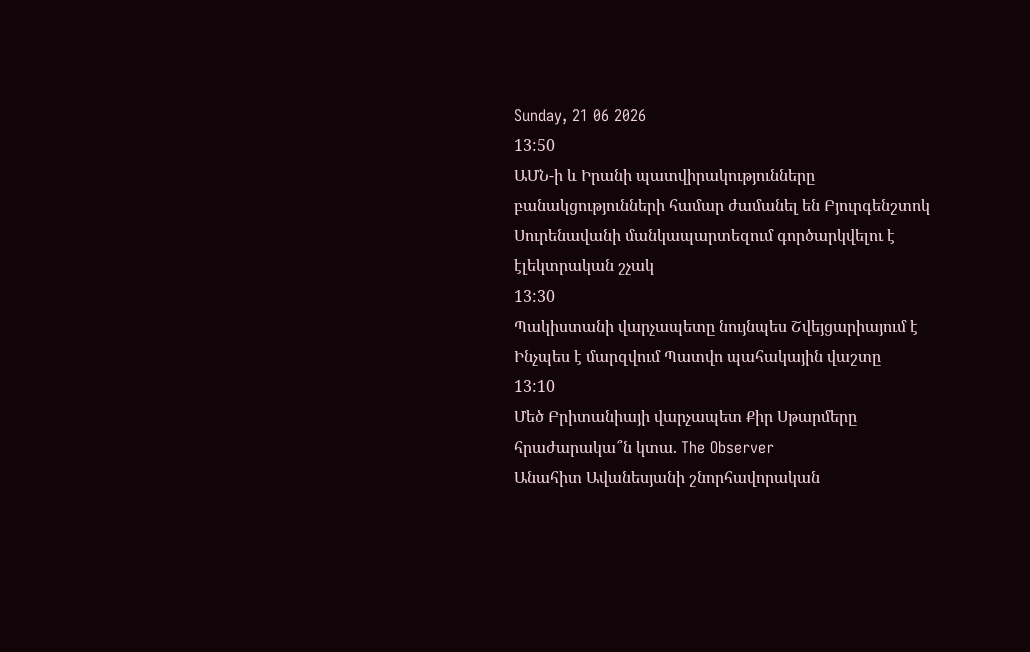Sunday, 21 06 2026
13:50
ԱՄՆ-ի և Իրանի պատվիրակությունները բանակցությունների համար ժամանել են Բյուրգենշտոկ
Սուրենավանի մանկապարտեզում գործարկվելու է էլեկտրական շչակ
13:30
Պակիստանի վարչապետը նույնպես Շվեյցարիայում է
Ինչպես է մարզվում Պատվո պահակային վաշտը
13:10
Մեծ Բրիտանիայի վարչապետ Քիր Սթարմերը հրաժարակա՞ն կտա. The Observer
Անահիտ Ավանեսյանի շնորհավորական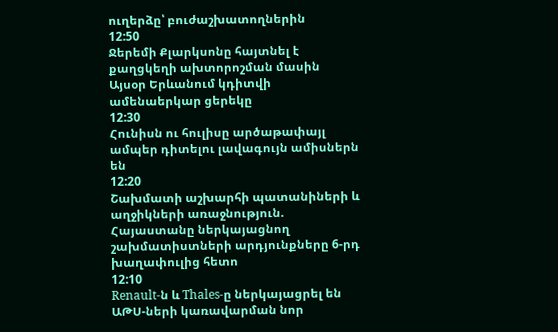ուղերձը՝ բուժաշխատողներին
12:50
Ջերեմի Քլարկսոնը հայտնել է քաղցկեղի ախտորոշման մասին
Այսօր Երևանում կդիտվի ամենաերկար ցերեկը
12:30
Հունիսն ու հուլիսը արծաթափայլ ամպեր դիտելու լավագույն ամիսներն են
12:20
Շախմատի աշխարհի պատանիների և աղջիկների առաջնություն. Հայաստանը ներկայացնող շախմատիստների արդյունքները 6-րդ խաղափուլից հետո
12:10
Renault-ն և Thales-ը ներկայացրել են ԱԹՍ-ների կառավարման նոր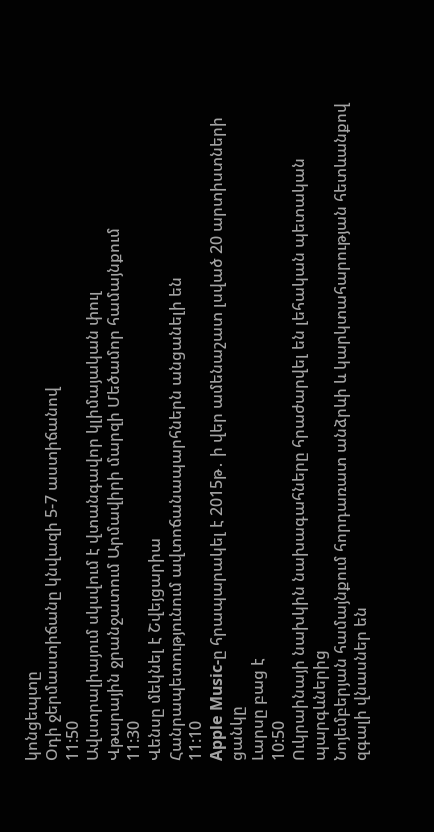կոնցեպտը
Օդի ջերմաստիճանը կնվազի 5-7 աստիճանով
11:50
Ավստրալիայում սկսվում է վտանգավոր կլիմայական փուլ
Վթարային ջրանջատում Արմավիրի մարզի Մեծամոր համայնքում
11:30
Վենսը մեկնել է Շվեյցարիա
Հանրապետությունում ավտոճանապարհներն անցանելի են
11:10
Apple Music-ը հրապարակել է 2015թ․ ի վեր ամենաշատ լսված 20 արտիստների ցանկը
Լարսը բաց է
10:50
Ուկրաինայի նախկին նախագահները հրաժարվել են լեհական պետական պարգևներից
Նոյեմբերյան համայնքում հորդառատ անձրևի և կարկտահարության հետևանքով զգալի վնասներ են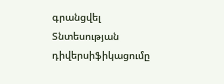գրանցվել
Տնտեսության դիվերսիֆիկացումը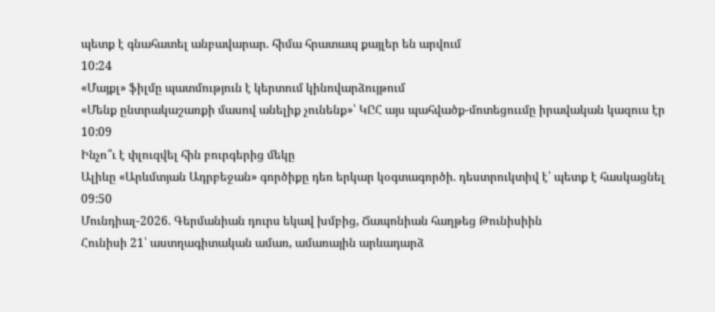պետք է գնահատել անբավարար. հիմա հրատապ քայլեր են արվում
10:24
«Մայքլ» ֆիլմը պատմություն է կերտում կինովարձույթում
«Մենք ընտրակաշառքի մասով անելիք չունենք»՝ ԿԸՀ այս պահվածք-մոտեցոււմը իրավական կազուս էր
10:09
Ինչո՞ւ է փլուզվել հին բուրգերից մեկը
Ալիևը «Արևմտյան Ադրբեջան» գործիքը դեռ երկար կօգտագործի. դեստրուկտիվ է՝ պետք է հասկացնել
09:50
Մունդիալ-2026. Գերմանիան դուրս եկավ խմբից, Ճապոնիան հաղթեց Թունիսիին
Հունիսի 21՝ աստղագիտական ամառ, ամառային արևադարձ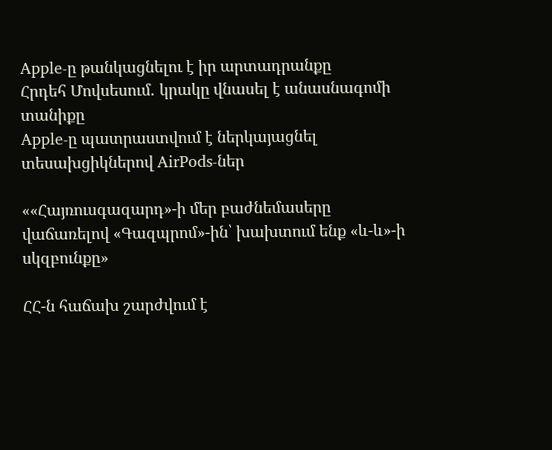Apple-ը թանկացնելու է իր արտադրանքը
Հրդեհ Մովսեսում․ կրակը վնասել է անասնագոմի տանիքը
Apple-ը պատրաստվում է ներկայացնել տեսախցիկներով AirPods-ներ

««Հայռուսգազարդ»-ի մեր բաժնեմասերը վաճառելով «Գազպրոմ»-ին՝ խախտում ենք «և-և»-ի սկզբունքը»

ՀՀ-ն հաճախ շարժվում է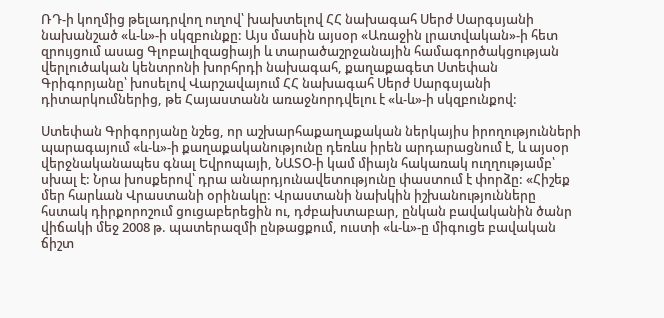ՌԴ-ի կողմից թելադրվող ուղով՝ խախտելով ՀՀ նախագահ Սերժ Սարգսյանի նախանշած «և-և»-ի սկզբունքը: Այս մասին այսօր «Առաջին լրատվական»-ի հետ զրույցում ասաց Գլոբալիզացիայի և տարածաշրջանային համագործակցության վերլուծական կենտրոնի խորհրդի նախագահ, քաղաքագետ Ստեփան Գրիգորյանը՝ խոսելով Վարշավայում ՀՀ նախագահ Սերժ Սարգսյանի դիտարկումներից, թե Հայաստանն առաջնորդվելու է «և-և»-ի սկզբունքով:

Ստեփան Գրիգորյանը նշեց, որ աշխարհաքաղաքական ներկայիս իրողությունների պարագայում «և-և»-ի քաղաքականությունը դեռևս իրեն արդարացնում է, և այսօր վերջնականապես գնալ Եվրոպայի, ՆԱՏՕ-ի կամ միայն հակառակ ուղղությամբ՝ սխալ է: Նրա խոսքերով՝ դրա անարդյունավետությունը փաստում է փորձը: «Հիշեք մեր հարևան Վրաստանի օրինակը: Վրաստանի նախկին իշխանությունները հստակ դիրքորոշում ցուցաբերեցին ու, դժբախտաբար, ընկան բավականին ծանր վիճակի մեջ 2008 թ. պատերազմի ընթացքում, ուստի «և-և»-ը միգուցե բավական ճիշտ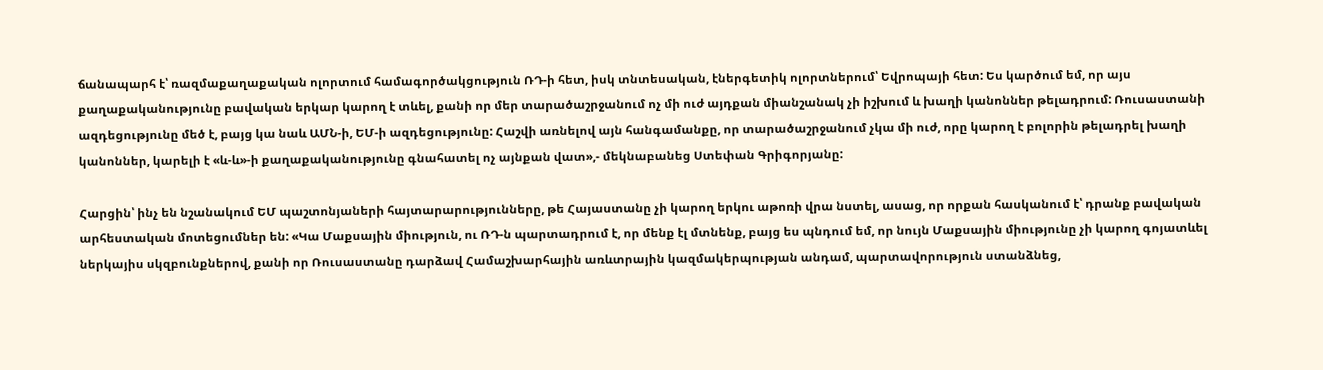ճանապարհ է՝ ռազմաքաղաքական ոլորտում համագործակցություն ՌԴ-ի հետ, իսկ տնտեսական, էներգետիկ ոլորտներում՝ Եվրոպայի հետ: Ես կարծում եմ, որ այս քաղաքականությունը բավական երկար կարող է տևել, քանի որ մեր տարածաշրջանում ոչ մի ուժ այդքան միանշանակ չի իշխում և խաղի կանոններ թելադրում: Ռուսաստանի ազդեցությունը մեծ է, բայց կա նաև ԱՄՆ-ի, ԵՄ-ի ազդեցությունը: Հաշվի առնելով այն հանգամանքը, որ տարածաշրջանում չկա մի ուժ, որը կարող է բոլորին թելադրել խաղի կանոններ, կարելի է «և-և»-ի քաղաքականությունը գնահատել ոչ այնքան վատ»,- մեկնաբանեց Ստեփան Գրիգորյանը:

Հարցին՝ ինչ են նշանակում ԵՄ պաշտոնյաների հայտարարությունները, թե Հայաստանը չի կարող երկու աթոռի վրա նստել, ասաց, որ որքան հասկանում է՝ դրանք բավական արհեստական մոտեցումներ են: «Կա Մաքսային միություն, ու ՌԴ-ն պարտադրում է, որ մենք էլ մտնենք, բայց ես պնդում եմ, որ նույն Մաքսային միությունը չի կարող գոյատևել ներկայիս սկզբունքներով, քանի որ Ռուսաստանը դարձավ Համաշխարհային առևտրային կազմակերպության անդամ, պարտավորություն ստանձնեց,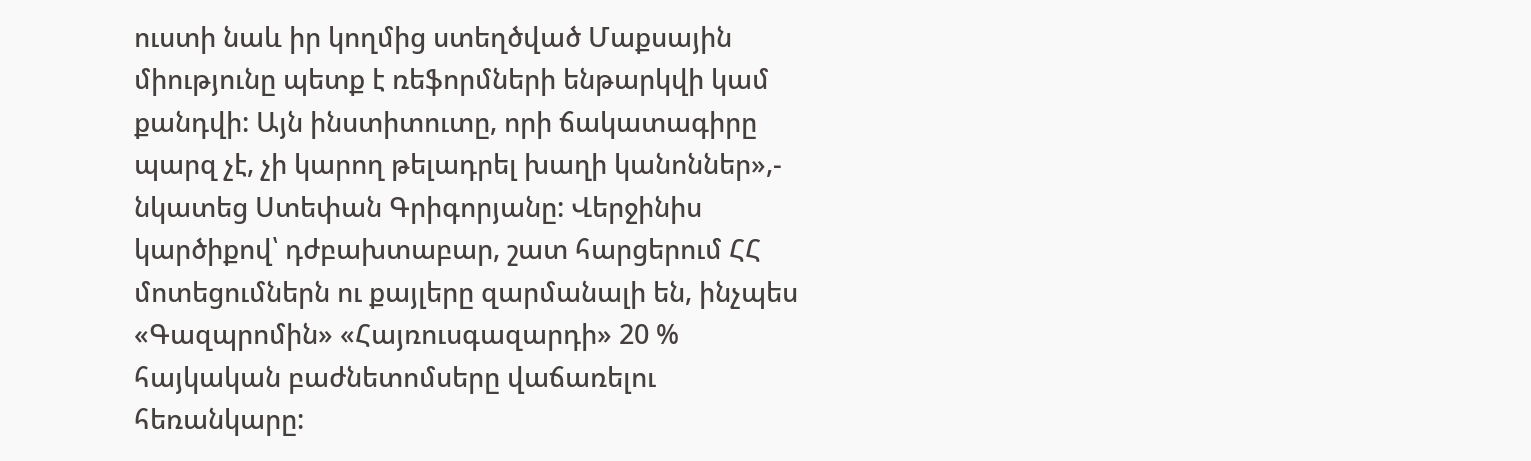ուստի նաև իր կողմից ստեղծված Մաքսային միությունը պետք է ռեֆորմների ենթարկվի կամ քանդվի: Այն ինստիտուտը, որի ճակատագիրը պարզ չէ, չի կարող թելադրել խաղի կանոններ»,- նկատեց Ստեփան Գրիգորյանը: Վերջինիս կարծիքով՝ դժբախտաբար, շատ հարցերում ՀՀ մոտեցումներն ու քայլերը զարմանալի են, ինչպես «Գազպրոմին» «Հայռուսգազարդի» 20 % հայկական բաժնետոմսերը վաճառելու հեռանկարը: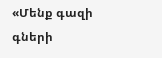«Մենք գազի գների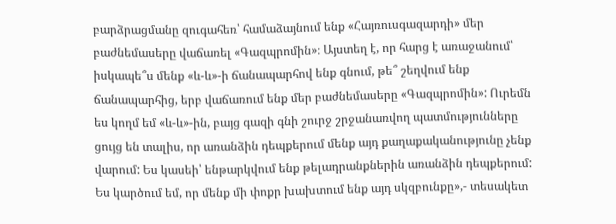բարձրացմանը զուգահեռ՝ համաձայնում ենք «Հայռուսգազարդի» մեր բաժնեմասերը վաճառել «Գազպրոմին»։ Այստեղ է, որ հարց է առաջանում՝ իսկապե՞ս մենք «և-և»-ի ճանապարհով ենք գնում, թե՞ շեղվում ենք ճանապարհից, երբ վաճառում ենք մեր բաժնեմասերը «Գազպրոմին»: Ուրեմն ես կողմ եմ «և-և»-ին, բայց գազի գնի շուրջ շրջանառվող պատմությունները ցույց են տալիս, որ առանձին դեպքերում մենք այդ քաղաքականությունը չենք վարում: Ես կասեի՝ ենթարկվում ենք թելադրանքներին առանձին դեպքերում: Ես կարծում եմ, որ մենք մի փոքր խախտում ենք այդ սկզբունքը»,- տեսակետ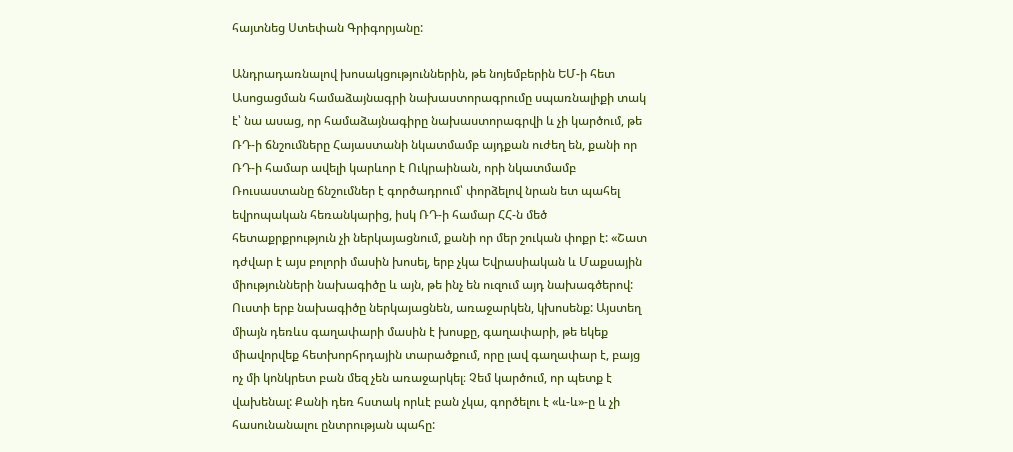հայտնեց Ստեփան Գրիգորյանը:

Անդրադառնալով խոսակցություններին, թե նոյեմբերին ԵՄ-ի հետ Ասոցացման համաձայնագրի նախաստորագրումը սպառնալիքի տակ է՝ նա ասաց, որ համաձայնագիրը նախաստորագրվի և չի կարծում, թե ՌԴ-ի ճնշումները Հայաստանի նկատմամբ այդքան ուժեղ են, քանի որ ՌԴ-ի համար ավելի կարևոր է Ուկրաինան, որի նկատմամբ Ռուսաստանը ճնշումներ է գործադրում՝ փորձելով նրան ետ պահել եվրոպական հեռանկարից, իսկ ՌԴ-ի համար ՀՀ-ն մեծ հետաքրքրություն չի ներկայացնում, քանի որ մեր շուկան փոքր է: «Շատ դժվար է այս բոլորի մասին խոսել, երբ չկա Եվրասիական և Մաքսային միությունների նախագիծը և այն, թե ինչ են ուզում այդ նախագծերով: Ուստի երբ նախագիծը ներկայացնեն, առաջարկեն, կխոսենք: Այստեղ միայն դեռևս գաղափարի մասին է խոսքը, գաղափարի, թե եկեք միավորվեք հետխորհրդային տարածքում, որը լավ գաղափար է, բայց ոչ մի կոնկրետ բան մեզ չեն առաջարկել։ Չեմ կարծում, որ պետք է վախենալ: Քանի դեռ հստակ որևէ բան չկա, գործելու է «և-և»-ը և չի հասունանալու ընտրության պահը: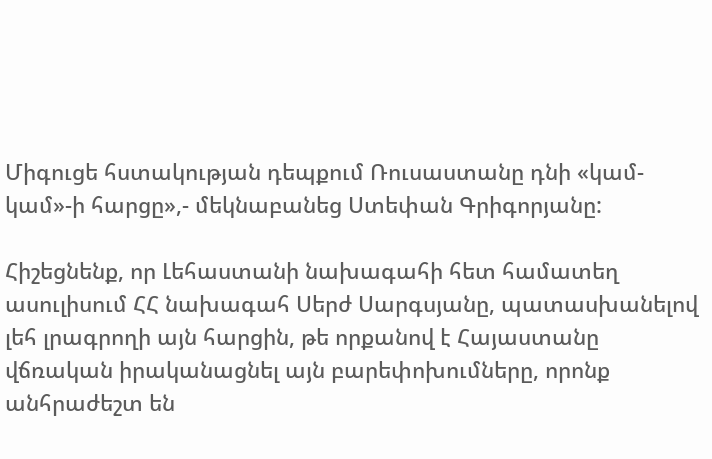Միգուցե հստակության դեպքում Ռուսաստանը դնի «կամ-կամ»-ի հարցը»,- մեկնաբանեց Ստեփան Գրիգորյանը:

Հիշեցնենք, որ Լեհաստանի նախագահի հետ համատեղ ասուլիսում ՀՀ նախագահ Սերժ Սարգսյանը, պատասխանելով լեհ լրագրողի այն հարցին, թե որքանով է Հայաստանը վճռական իրականացնել այն բարեփոխումները, որոնք անհրաժեշտ են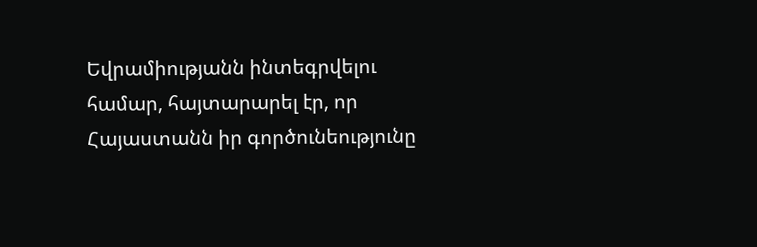Եվրամիությանն ինտեգրվելու համար, հայտարարել էր, որ Հայաստանն իր գործունեությունը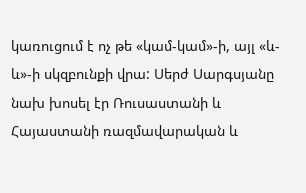կառուցում է ոչ թե «կամ-կամ»-ի, այլ «և-և»-ի սկզբունքի վրա: Սերժ Սարգսյանը նախ խոսել էր Ռուսաստանի և Հայաստանի ռազմավարական և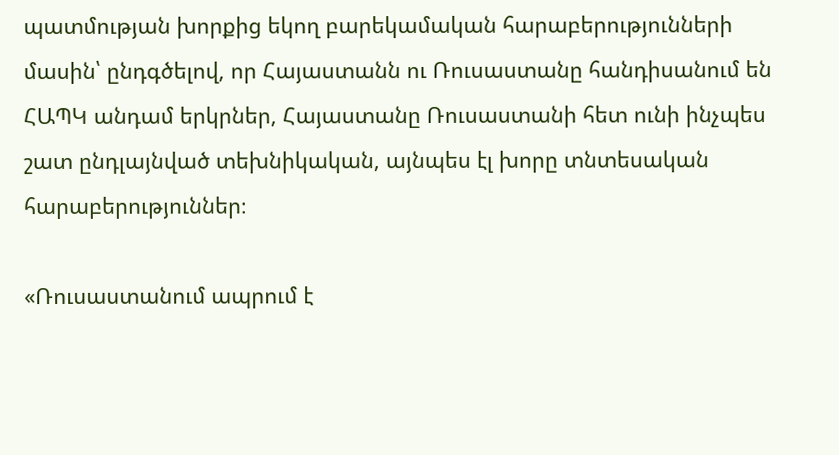պատմության խորքից եկող բարեկամական հարաբերությունների մասին՝ ընդգծելով, որ Հայաստանն ու Ռուսաստանը հանդիսանում են ՀԱՊԿ անդամ երկրներ, Հայաստանը Ռուսաստանի հետ ունի ինչպես շատ ընդլայնված տեխնիկական, այնպես էլ խորը տնտեսական հարաբերություններ։

«Ռուսաստանում ապրում է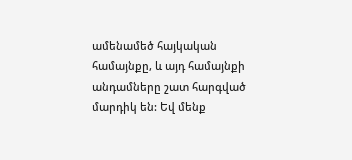ամենամեծ հայկական համայնքը, և այդ համայնքի անդամները շատ հարգված մարդիկ են: Եվ մենք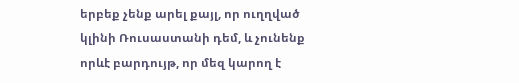երբեք չենք արել քայլ, որ ուղղված կլինի Ռուսաստանի դեմ, և չունենք որևէ բարդույթ, որ մեզ կարող է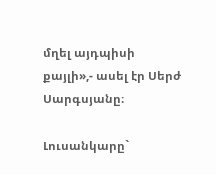մղել այդպիսի քայլի»,- ասել էր Սերժ Սարգսյանը։

Լուսանկարը`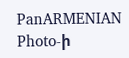PanARMENIAN Photo-ի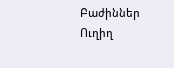Բաժիններ
Ուղիղ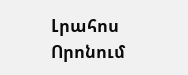Լրահոս
Որոնում